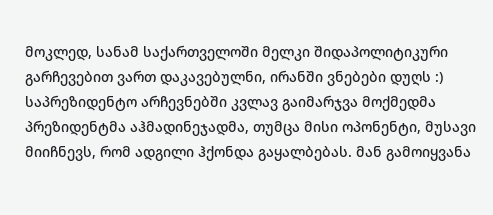მოკლედ, სანამ საქართველოში მელკი შიდაპოლიტიკური გარჩევებით ვართ დაკავებულნი, ირანში ვნებები დუღს :) საპრეზიდენტო არჩევნებში კვლავ გაიმარჯვა მოქმედმა პრეზიდენტმა აჰმადინეჯადმა, თუმცა მისი ოპონენტი, მუსავი მიიჩნევს, რომ ადგილი ჰქონდა გაყალბებას. მან გამოიყვანა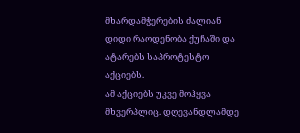მხარდამჭერების ძალიან დიდი რაოდენობა ქუჩაში და ატარებს საპროტესტო აქციებს.
ამ აქციებს უკვე მოჰყვა მხვერპლიც. დღევანდლამდე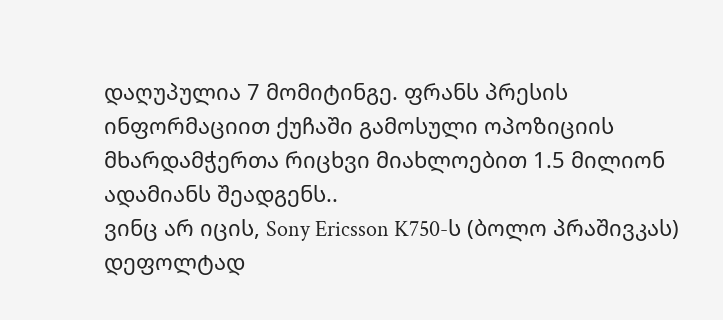დაღუპულია 7 მომიტინგე. ფრანს პრესის ინფორმაციით ქუჩაში გამოსული ოპოზიციის მხარდამჭერთა რიცხვი მიახლოებით 1.5 მილიონ ადამიანს შეადგენს..
ვინც არ იცის, Sony Ericsson K750-ს (ბოლო პრაშივკას) დეფოლტად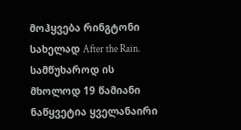მოჰყვება რინგტონი სახელად After the Rain. სამწუხაროდ ის მხოლოდ 19 წამიანი ნაწყვეტია ყველანაირი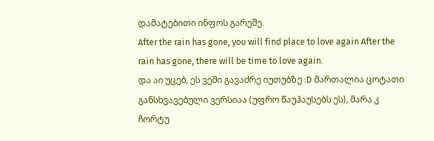დამატებითი ინფოს გარეშე.
After the rain has gone, you will find place to love again After the rain has gone, there will be time to love again.
და აი უცებ, ეს ვეში გავაძრე იუთუბზე :D მართალია ცოტათი განსხვავებული ვერსიაა (უფრო წაუჰაუსებს ეს), მარა კ ჩორტუ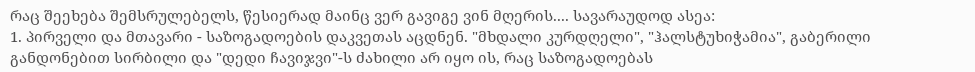რაც შეეხება შემსრულებელს, წესიერად მაინც ვერ გავიგე ვინ მღერის.... სავარაუდოდ ასეა:
1. პირველი და მთავარი - საზოგადოების დაკვეთას აცდნენ. "მხდალი კურდღელი", "ჰალსტუხიჭამია", გაბერილი განდონებით სირბილი და "დედი ჩავიჯვი"-ს ძახილი არ იყო ის, რაც საზოგადოებას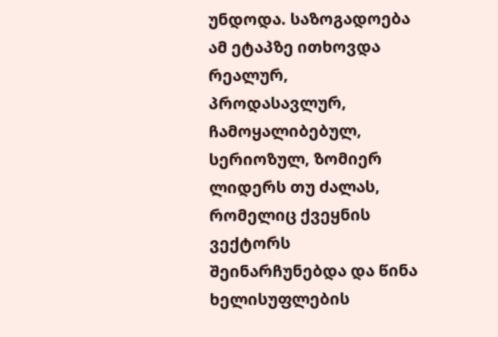უნდოდა. საზოგადოება ამ ეტაპზე ითხოვდა რეალურ, პროდასავლურ, ჩამოყალიბებულ, სერიოზულ, ზომიერ ლიდერს თუ ძალას, რომელიც ქვეყნის ვექტორს შეინარჩუნებდა და წინა ხელისუფლების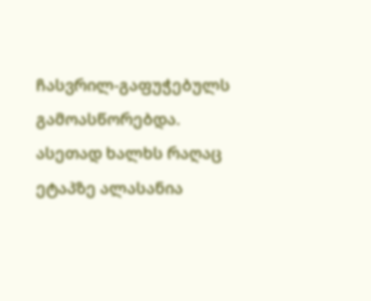ჩასვრილ-გაფუჭებულს გამოასწორებდა. ასეთად ხალხს რაღაც ეტაპზე ალასანია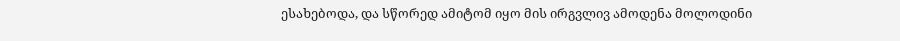ესახებოდა, და სწორედ ამიტომ იყო მის ირგვლივ ამოდენა მოლოდინი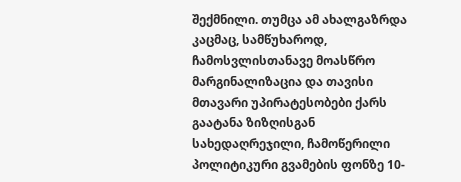შექმნილი. თუმცა ამ ახალგაზრდა კაცმაც, სამწუხაროდ, ჩამოსვლისთანავე მოასწრო მარგინალიზაცია და თავისი მთავარი უპირატესობები ქარს გაატანა ზიზღისგან სახედაღრეჯილი, ჩამოწერილი პოლიტიკური გვამების ფონზე 10-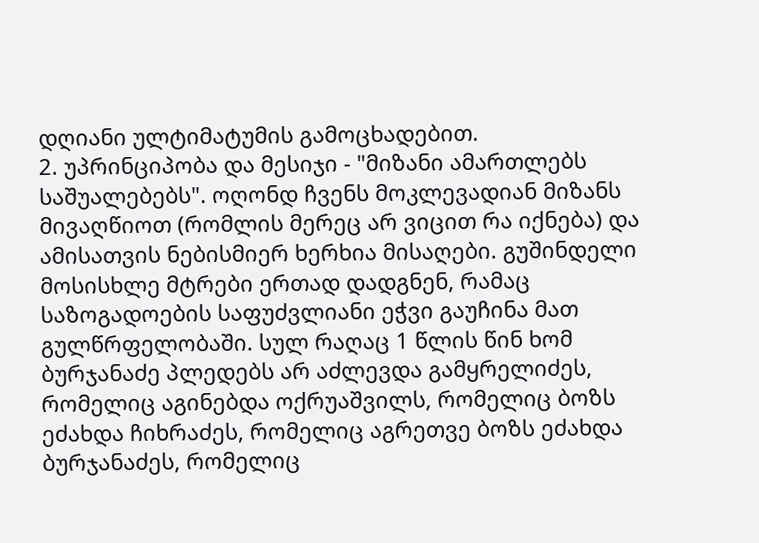დღიანი ულტიმატუმის გამოცხადებით.
2. უპრინციპობა და მესიჯი - "მიზანი ამართლებს საშუალებებს". ოღონდ ჩვენს მოკლევადიან მიზანს მივაღწიოთ (რომლის მერეც არ ვიცით რა იქნება) და ამისათვის ნებისმიერ ხერხია მისაღები. გუშინდელი მოსისხლე მტრები ერთად დადგნენ, რამაც საზოგადოების საფუძვლიანი ეჭვი გაუჩინა მათ გულწრფელობაში. სულ რაღაც 1 წლის წინ ხომ ბურჯანაძე პლედებს არ აძლევდა გამყრელიძეს, რომელიც აგინებდა ოქრუაშვილს, რომელიც ბოზს ეძახდა ჩიხრაძეს, რომელიც აგრეთვე ბოზს ეძახდა ბურჯანაძეს, რომელიც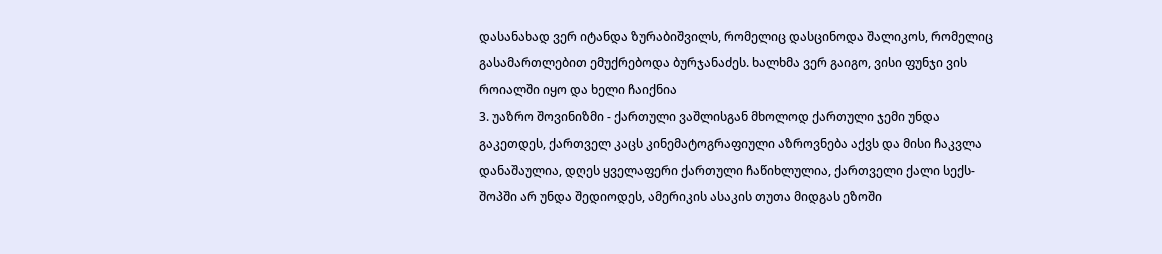დასანახად ვერ იტანდა ზურაბიშვილს, რომელიც დასცინოდა შალიკოს, რომელიც გასამართლებით ემუქრებოდა ბურჯანაძეს. ხალხმა ვერ გაიგო, ვისი ფუნჯი ვის როიალში იყო და ხელი ჩაიქნია
3. უაზრო შოვინიზმი - ქართული ვაშლისგან მხოლოდ ქართული ჯემი უნდა გაკეთდეს, ქართველ კაცს კინემატოგრაფიული აზროვნება აქვს და მისი ჩაკვლა დანაშაულია, დღეს ყველაფერი ქართული ჩაწიხლულია, ქართველი ქალი სექს-შოპში არ უნდა შედიოდეს, ამერიკის ასაკის თუთა მიდგას ეზოში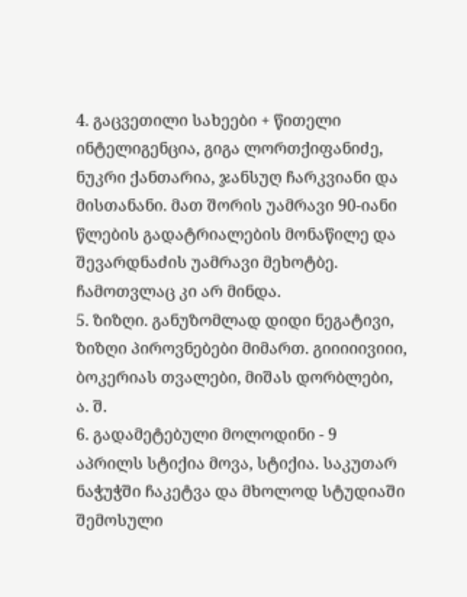4. გაცვეთილი სახეები + წითელი ინტელიგენცია, გიგა ლორთქიფანიძე, ნუკრი ქანთარია, ჯანსუღ ჩარკვიანი და მისთანანი. მათ შორის უამრავი 90-იანი წლების გადატრიალების მონაწილე და შევარდნაძის უამრავი მეხოტბე. ჩამოთვლაც კი არ მინდა.
5. ზიზღი. განუზომლად დიდი ნეგატივი, ზიზღი პიროვნებები მიმართ. გიიიიივიიი, ბოკერიას თვალები, მიშას დორბლები, ა. შ.
6. გადამეტებული მოლოდინი - 9 აპრილს სტიქია მოვა, სტიქია. საკუთარ ნაჭუჭში ჩაკეტვა და მხოლოდ სტუდიაში შემოსული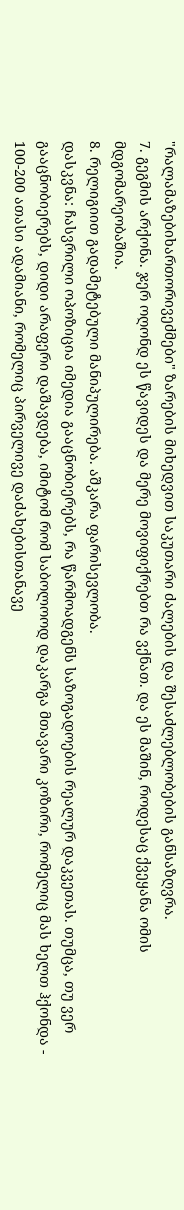"რალამაზებიხართორივეძმები" ზარების მიხედვით საკუთარი ძალების და შესაძლებლობების განსაზღვრა.
7. გეგმის არქონა. ჯერ ოღონდ ეს წავიდეს და მერე მოვიფიქრებთ რა ვქნათ. და ეს მაშინ, როდესაც ქვეყანა ომის მდგომარეობაშია.
8. რელიგიით გადამეტებული მანიპულირება. აშკარა ფარისევლობა.
დასკვნა: ჩასვრილი ოპოზიცია იმედია გააცნობიერებს, რა წარმოადგენს საზოგადოების რეალურ დაკვეთას. თუმცა, თუ ვერ გააცნობიერებს, დიდი არაფერი დაშავდება, იმიტომ რომ საბოლოოდ დაკარგა მთავარი კოზირი, რომელიც მას ხელთ ჰქონდა - 100-200 ათასი ადამიანი, რომელიც პირველივე დაძახებისთანავე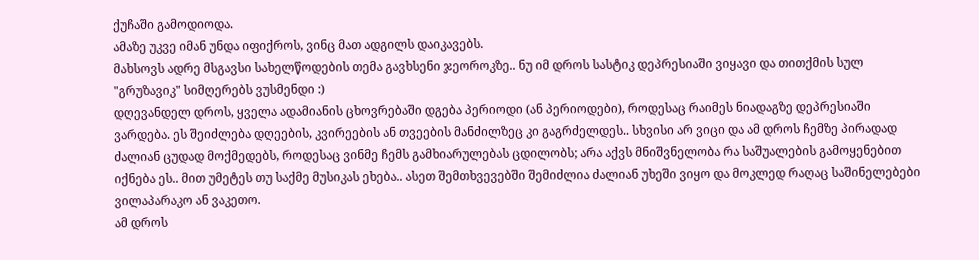ქუჩაში გამოდიოდა.
ამაზე უკვე იმან უნდა იფიქროს, ვინც მათ ადგილს დაიკავებს.
მახსოვს ადრე მსგავსი სახელწოდების თემა გავხსენი ჯეოროკზე.. ნუ იმ დროს სასტიკ დეპრესიაში ვიყავი და თითქმის სულ "გრუზავიკ" სიმღერებს ვუსმენდი :)
დღევანდელ დროს, ყველა ადამიანის ცხოვრებაში დგება პერიოდი (ან პერიოდები), როდესაც რაიმეს ნიადაგზე დეპრესიაში ვარდება. ეს შეიძლება დღეების, კვირეების ან თვეების მანძილზეც კი გაგრძელდეს.. სხვისი არ ვიცი და ამ დროს ჩემზე პირადად ძალიან ცუდად მოქმედებს, როდესაც ვინმე ჩემს გამხიარულებას ცდილობს; არა აქვს მნიშვნელობა რა საშუალების გამოყენებით იქნება ეს.. მით უმეტეს თუ საქმე მუსიკას ეხება.. ასეთ შემთხვევებში შემიძლია ძალიან უხეში ვიყო და მოკლედ რაღაც საშინელებები ვილაპარაკო ან ვაკეთო.
ამ დროს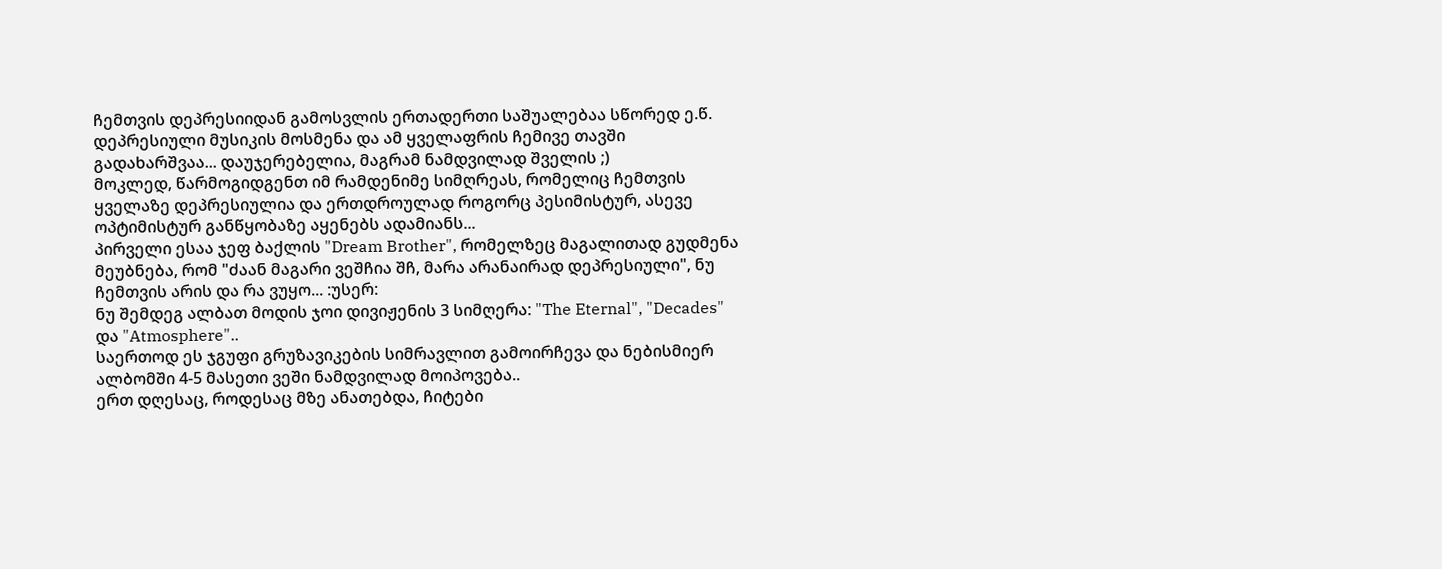ჩემთვის დეპრესიიდან გამოსვლის ერთადერთი საშუალებაა სწორედ ე.წ. დეპრესიული მუსიკის მოსმენა და ამ ყველაფრის ჩემივე თავში გადახარშვაა... დაუჯერებელია, მაგრამ ნამდვილად შველის ;)
მოკლედ, წარმოგიდგენთ იმ რამდენიმე სიმღრეას, რომელიც ჩემთვის ყველაზე დეპრესიულია და ერთდროულად როგორც პესიმისტურ, ასევე ოპტიმისტურ განწყობაზე აყენებს ადამიანს...
პირველი ესაა ჯეფ ბაქლის "Dream Brother", რომელზეც მაგალითად გუდმენა მეუბნება, რომ "ძაან მაგარი ვეშჩია შჩ, მარა არანაირად დეპრესიული", ნუ ჩემთვის არის და რა ვუყო... :უსერ:
ნუ შემდეგ ალბათ მოდის ჯოი დივიჟენის 3 სიმღერა: "The Eternal", "Decades" და "Atmosphere"..
საერთოდ ეს ჯგუფი გრუზავიკების სიმრავლით გამოირჩევა და ნებისმიერ ალბომში 4-5 მასეთი ვეში ნამდვილად მოიპოვება..
ერთ დღესაც, როდესაც მზე ანათებდა, ჩიტები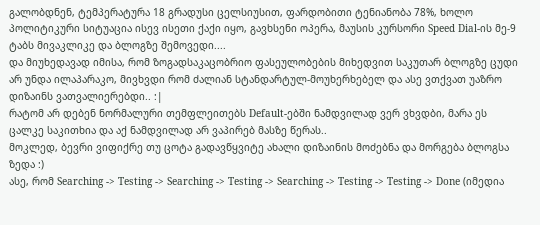გალობდნენ, ტემპერატურა 18 გრადუსი ცელსიუსით, ფარდობითი ტენიანობა 78%, ხოლო პოლიტიკური სიტუაცია ისევ ისეთი ქაქი იყო, გავხსენი ოპერა, მაუსის კურსორი Speed Dial-ის მე-9 ტაბს მივაკლიკე და ბლოგზე შემოვედი....
და მიუხედავად იმისა, რომ ზოგადსაკაცობრიო ფასეულობების მიხედვით საკუთარ ბლოგზე ცუდი არ უნდა ილაპარაკო, მივხვდი რომ ძალიან სტანდარტულ-მოუხერხებელ და ასე ვთქვათ უაზრო დიზაინს ვათვალიერებდი.. :|
რატომ არ დებენ ნორმალური თემფლეითებს Default-ებში ნამდვილად ვერ ვხვდბი, მარა ეს ცალკე საკითხია და აქ ნამდვილად არ ვაპირებ მასზე წერას..
მოკლედ, ბევრი ვიფიქრე თუ ცოტა გადავწყვიტე ახალი დიზაინის მოძებნა და მორგება ბლოგსა ზედა :)
ასე, რომ Searching -> Testing -> Searching -> Testing -> Searching -> Testing -> Testing -> Done (იმედია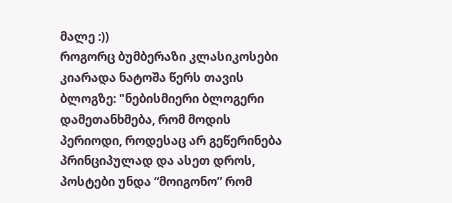მალე :))
როგორც ბუმბერაზი კლასიკოსები კიარადა ნატოშა წერს თავის ბლოგზე: "ნებისმიერი ბლოგერი დამეთანხმება, რომ მოდის პერიოდი, როდესაც არ გეწერინება პრინციპულად და ასეთ დროს, პოსტები უნდა “მოიგონო” რომ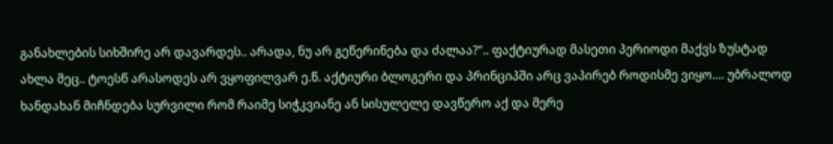განახლების სიხშირე არ დავარდეს.. არადა, ნუ არ გეწერინება და ძალაა?".. ფაქტიურად მასეთი პერიოდი მაქვს ზუსტად ახლა მეც.. ტოესწ არასოდეს არ ვყოფილვარ ე.წ. აქტიური ბლოგერი და პრინციპში არც ვაპირებ როდისმე ვიყო.... უბრალოდ ხანდახან მიჩნდება სურვილი რომ რაიმე სიჭკვიანე ან სისულელე დავწერო აქ და მერე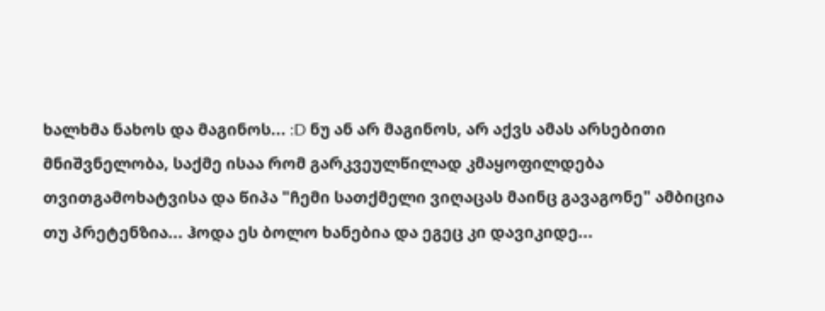ხალხმა ნახოს და მაგინოს... :D ნუ ან არ მაგინოს, არ აქვს ამას არსებითი მნიშვნელობა, საქმე ისაა რომ გარკვეულწილად კმაყოფილდება თვითგამოხატვისა და წიპა "ჩემი სათქმელი ვიღაცას მაინც გავაგონე" ამბიცია თუ პრეტენზია... ჰოდა ეს ბოლო ხანებია და ეგეც კი დავიკიდე...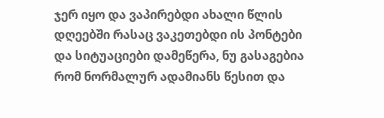ჯერ იყო და ვაპირებდი ახალი წლის დღეებში რასაც ვაკეთებდი ის პონტები და სიტუაციები დამეწერა, ნუ გასაგებია რომ ნორმალურ ადამიანს წესით და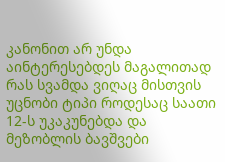კანონით არ უნდა აინტერესებდეს მაგალითად რას სვამდა ვიღაც მისთვის უცნობი ტიპი როდესაც საათი 12-ს უკაკუნებდა და მეზობლის ბავშვები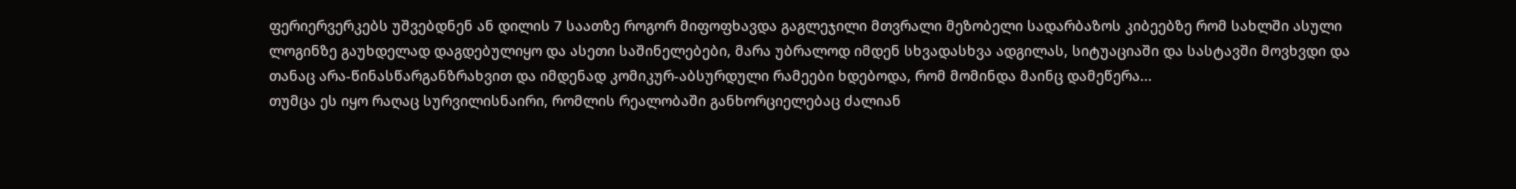ფერიერვერკებს უშვებდნენ ან დილის 7 საათზე როგორ მიფოფხავდა გაგლეჯილი მთვრალი მეზობელი სადარბაზოს კიბეებზე რომ სახლში ასული ლოგინზე გაუხდელად დაგდებულიყო და ასეთი საშინელებები, მარა უბრალოდ იმდენ სხვადასხვა ადგილას, სიტუაციაში და სასტავში მოვხვდი და თანაც არა-წინასწარგანზრახვით და იმდენად კომიკურ-აბსურდული რამეები ხდებოდა, რომ მომინდა მაინც დამეწერა...
თუმცა ეს იყო რაღაც სურვილისნაირი, რომლის რეალობაში განხორციელებაც ძალიან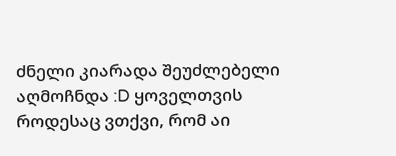ძნელი კიარადა შეუძლებელი აღმოჩნდა :D ყოველთვის როდესაც ვთქვი, რომ აი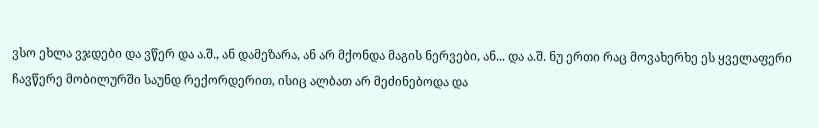ვსო ეხლა ვჯდები და ვწერ და ა.შ., ან დამეზარა, ან არ მქონდა მაგის ნერვები, ან... და ა.შ. ნუ ერთი რაც მოვახერხე ეს ყველაფერი ჩავწერე მობილურში საუნდ რექორდერით, ისიც ალბათ არ მეძინებოდა და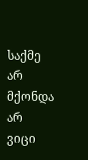საქმე არ მქონდა არ ვიცი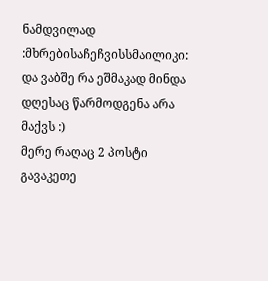ნამდვილად :მხრებისაჩეჩვისსმაილიკი: და ვაბშე რა ეშმაკად მინდა დღესაც წარმოდგენა არა მაქვს :)
მერე რაღაც 2 პოსტი გავაკეთე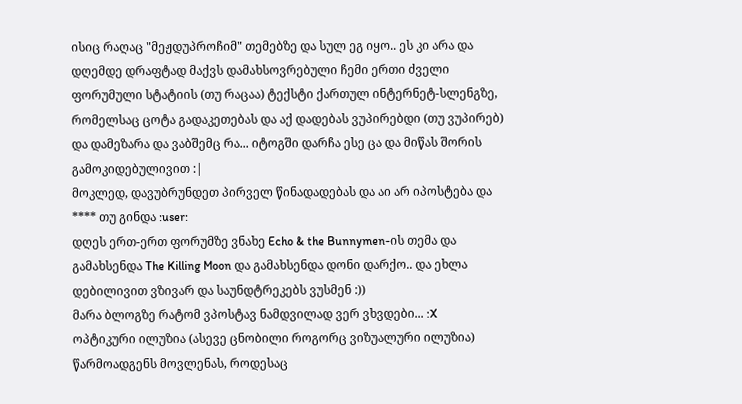ისიც რაღაც "მეჟდუპროჩიმ" თემებზე და სულ ეგ იყო.. ეს კი არა და დღემდე დრაფტად მაქვს დამახსოვრებული ჩემი ერთი ძველი ფორუმული სტატიის (თუ რაცაა) ტექსტი ქართულ ინტერნეტ-სლენგზე, რომელსაც ცოტა გადაკეთებას და აქ დადებას ვუპირებდი (თუ ვუპირებ) და დამეზარა და ვაბშემც რა... იტოგში დარჩა ესე ცა და მიწას შორის გამოკიდებულივით :|
მოკლედ, დავუბრუნდეთ პირველ წინადადებას და აი არ იპოსტება და **** თუ გინდა :user:
დღეს ერთ-ერთ ფორუმზე ვნახე Echo & the Bunnymen-ის თემა და გამახსენდა The Killing Moon და გამახსენდა დონი დარქო.. და ეხლა დებილივით ვზივარ და საუნდტრეკებს ვუსმენ :))
მარა ბლოგზე რატომ ვპოსტავ ნამდვილად ვერ ვხვდები... :X
ოპტიკური ილუზია (ასევე ცნობილი როგორც ვიზუალური ილუზია) წარმოადგენს მოვლენას, როდესაც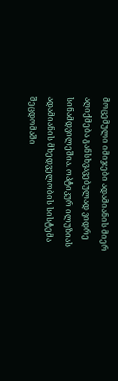მოცემული იმიჯები ადამიანის მიერ აღიქმება განსხვავებულად ვიდრე სინამდვილეშია. ოპტიკურ ილუზიას ადამიანის მხედველობის სისტემა შეცდომაში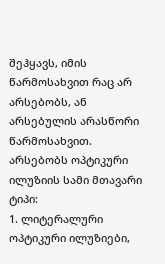შეჰყავს, იმის წარმოსახვით რაც არ არსებობს, ან არსებულის არასწორი წარმოსახვით.
არსებობს ოპტიკური ილუზიის სამი მთავარი ტიპი:
1. ლიტერალური ოპტიკური ილუზიები,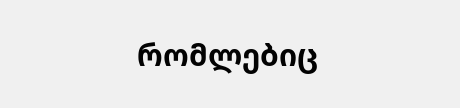რომლებიც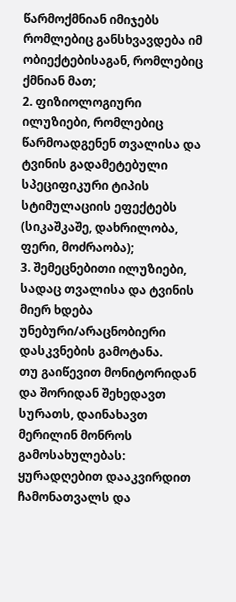წარმოქმნიან იმიჯებს რომლებიც განსხვავდება იმ ობიექტებისაგან, რომლებიც ქმნიან მათ;
2. ფიზიოლოგიური ილუზიები, რომლებიც წარმოადგენენ თვალისა და ტვინის გადამეტებული სპეციფიკური ტიპის სტიმულაციის ეფექტებს (სიკაშკაშე, დახრილობა, ფერი, მოძრაობა);
3. შემეცნებითი ილუზიები, სადაც თვალისა და ტვინის მიერ ხდება უნებური/არაცნობიერი დასკვნების გამოტანა.
თუ გაიწევით მონიტორიდან და შორიდან შეხედავთ სურათს, დაინახავთ მერილინ მონროს გამოსახულებას:
ყურადღებით დააკვირდით ჩამონათვალს და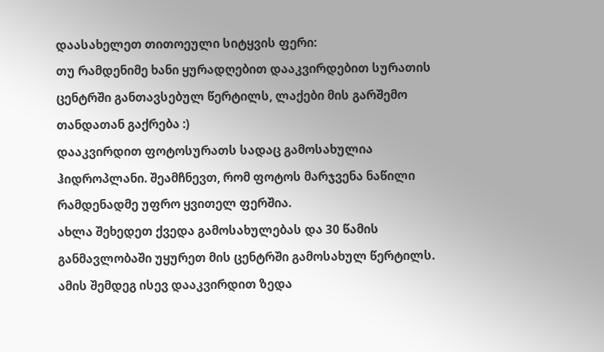დაასახელეთ თითოეული სიტყვის ფერი:
თუ რამდენიმე ხანი ყურადღებით დააკვირდებით სურათის ცენტრში განთავსებულ წერტილს, ლაქები მის გარშემო თანდათან გაქრება :)
დააკვირდით ფოტოსურათს სადაც გამოსახულია ჰიდროპლანი. შეამჩნევთ, რომ ფოტოს მარჯვენა ნაწილი რამდენადმე უფრო ყვითელ ფერშია.
ახლა შეხედეთ ქვედა გამოსახულებას და 30 წამის განმავლობაში უყურეთ მის ცენტრში გამოსახულ წერტილს. ამის შემდეგ ისევ დააკვირდით ზედა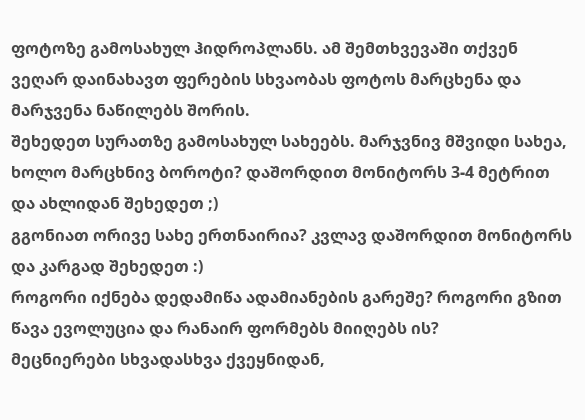ფოტოზე გამოსახულ ჰიდროპლანს. ამ შემთხვევაში თქვენ ვეღარ დაინახავთ ფერების სხვაობას ფოტოს მარცხენა და მარჯვენა ნაწილებს შორის.
შეხედეთ სურათზე გამოსახულ სახეებს. მარჯვნივ მშვიდი სახეა, ხოლო მარცხნივ ბოროტი? დაშორდით მონიტორს 3-4 მეტრით და ახლიდან შეხედეთ ;)
გგონიათ ორივე სახე ერთნაირია? კვლავ დაშორდით მონიტორს და კარგად შეხედეთ :)
როგორი იქნება დედამიწა ადამიანების გარეშე? როგორი გზით წავა ევოლუცია და რანაირ ფორმებს მიიღებს ის?
მეცნიერები სხვადასხვა ქვეყნიდან,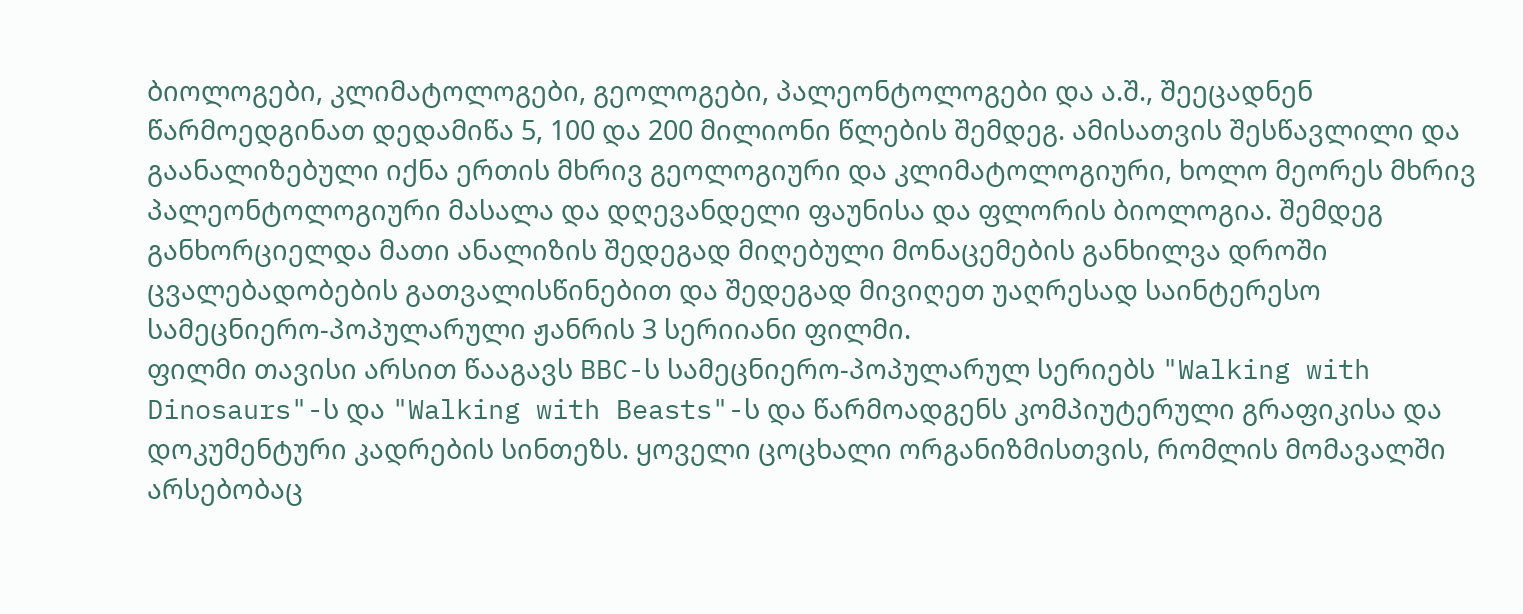ბიოლოგები, კლიმატოლოგები, გეოლოგები, პალეონტოლოგები და ა.შ., შეეცადნენ წარმოედგინათ დედამიწა 5, 100 და 200 მილიონი წლების შემდეგ. ამისათვის შესწავლილი და გაანალიზებული იქნა ერთის მხრივ გეოლოგიური და კლიმატოლოგიური, ხოლო მეორეს მხრივ პალეონტოლოგიური მასალა და დღევანდელი ფაუნისა და ფლორის ბიოლოგია. შემდეგ განხორციელდა მათი ანალიზის შედეგად მიღებული მონაცემების განხილვა დროში ცვალებადობების გათვალისწინებით და შედეგად მივიღეთ უაღრესად საინტერესო სამეცნიერო-პოპულარული ჟანრის 3 სერიიანი ფილმი.
ფილმი თავისი არსით წააგავს BBC-ს სამეცნიერო-პოპულარულ სერიებს "Walking with Dinosaurs"-ს და "Walking with Beasts"-ს და წარმოადგენს კომპიუტერული გრაფიკისა და დოკუმენტური კადრების სინთეზს. ყოველი ცოცხალი ორგანიზმისთვის, რომლის მომავალში არსებობაც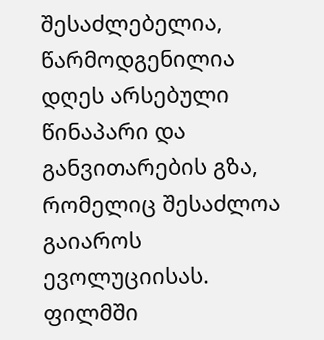შესაძლებელია, წარმოდგენილია დღეს არსებული წინაპარი და განვითარების გზა, რომელიც შესაძლოა გაიაროს ევოლუციისას.
ფილმში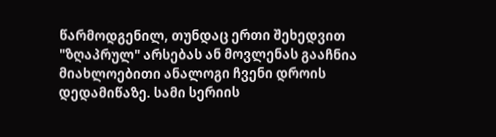წარმოდგენილ, თუნდაც ერთი შეხედვით "ზღაპრულ" არსებას ან მოვლენას გააჩნია მიახლოებითი ანალოგი ჩვენი დროის დედამიწაზე. სამი სერიის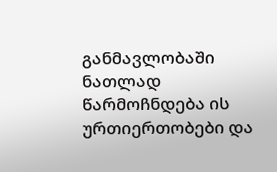განმავლობაში ნათლად წარმოჩნდება ის ურთიერთობები და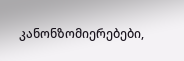კანონზომიერებები,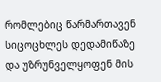რომლებიც წარმართავენ სიცოცხლეს დედამიწაზე და უზრუნველყოფენ მის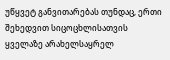უწყვეტ განვითარებას თუნდაც, ერთი შეხედვით სიცოცხლისათვის ყველაზე არახელსაყრელ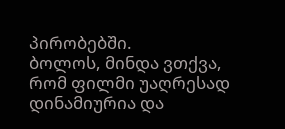პირობებში.
ბოლოს, მინდა ვთქვა, რომ ფილმი უაღრესად დინამიურია და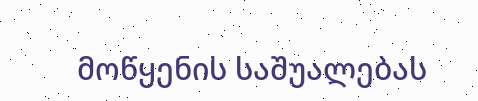მოწყენის საშუალებას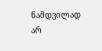ნამდვილად არ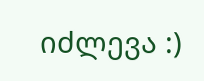იძლევა :)